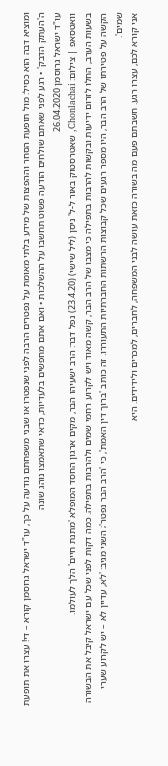ומוציא דבה הוא כסיל: מול תופעת הסחר וההפצות של מידע בלתי מאומת על נפטרים הרבה לפני שנפטרו או שבני משפחתם נודעה על כך, עו"ד ישראל גרוסמן קורא – די! עצרו את תופעת ה'העתק הדבק' • רגע לפני שאתם שולחים הודעה פשוט תחשבו על ההשלכות • ואם אתם מחפשים בלעדיות, כדאי שתאמצו נוהג שונה
עו"ד ישראל גרוסמן 26.04.2020
וואטסאפ | צילום: Chonlachai, שאטרסטוק באור ל-ל' ניסן (ליל שישי) (23.4.20) נפל דבר: הרב ישעיהו הבר, מקים ארגון החסד המופלא 'מתנת חיים' הלך לעולמו.
בשעות הערב, החלו לזרום ידיעות ובקשות להרבות בתפילה כי מצבו של הרב הבר, קשה מאוד ויש לקרוע רחמי שמים ולהרבות בתפילה. כמה דקות לפני שכל עם ישראל קיבל את הבשורה הקשה על פטירתו של הרב הבר, היו מספר רגעים שכל קבוצות הרשתות החברתיות התעוררו. זה כותב 'ברוך דין האמת', כי 'הרב הבר נפטר'; השני מגיב: 'לא, עדיין לא – יש לקרוע שערי שמים'.
אני קורא לכם, עצרו רגע. חשבתם פעם מה בשורה כזאת עושה לבני המשפחה, לחברים, למכרים ולידידים. היא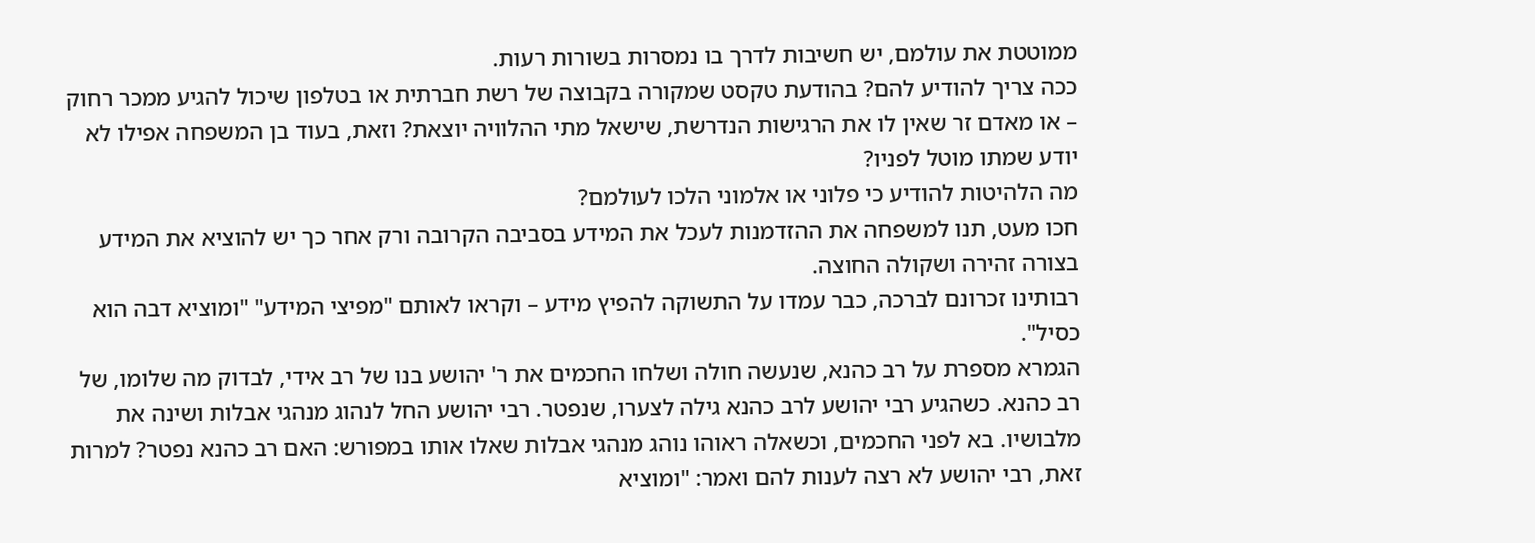ממוטטת את עולמם, יש חשיבות לדרך בו נמסרות בשורות רעות.
ככה צריך להודיע להם? בהודעת טקסט שמקורה בקבוצה של רשת חברתית או בטלפון שיכול להגיע ממכר רחוק – או מאדם זר שאין לו את הרגישות הנדרשת, שישאל מתי ההלוויה יוצאת? וזאת, בעוד בן המשפחה אפילו לא יודע שמתו מוטל לפניו?
מה הלהיטות להודיע כי פלוני או אלמוני הלכו לעולמם?
חכו מעט, תנו למשפחה את ההזדמנות לעכל את המידע בסביבה הקרובה ורק אחר כך יש להוציא את המידע בצורה זהירה ושקולה החוצה.
רבותינו זכרונם לברכה, כבר עמדו על התשוקה להפיץ מידע – וקראו לאותם "מפיצי המידע" "ומוציא דבה הוא כסיל".
הגמרא מספרת על רב כהנא, שנעשה חולה ושלחו החכמים את ר' יהושע בנו של רב אידי, לבדוק מה שלומו, של רב כהנא. כשהגיע רבי יהושע לרב כהנא גילה לצערו, שנפטר. רבי יהושע החל לנהוג מנהגי אבלות ושינה את מלבושיו. בא לפני החכמים, וכשאלה ראוהו נוהג מנהגי אבלות שאלו אותו במפורש: האם רב כהנא נפטר? למרות זאת, רבי יהושע לא רצה לענות להם ואמר: "ומוציא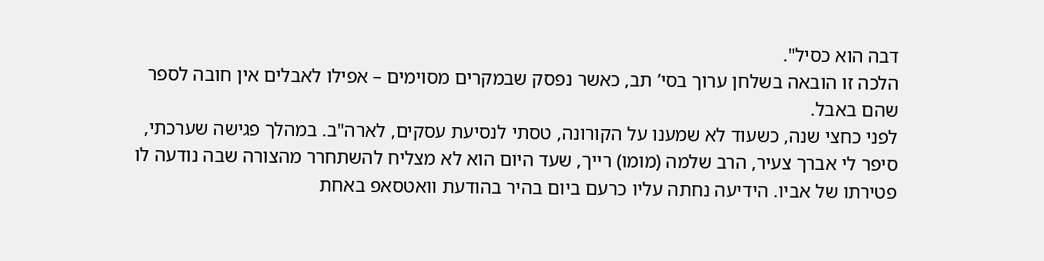דבה הוא כסיל".
הלכה זו הובאה בשלחן ערוך בסי’ תב, כאשר נפסק שבמקרים מסוימים – אפילו לאבלים אין חובה לספר שהם באבל.
לפני כחצי שנה, כשעוד לא שמענו על הקורונה, טסתי לנסיעת עסקים, לארה"ב. במהלך פגישה שערכתי, סיפר לי אברך צעיר, הרב שלמה (מומו) רייך, שעד היום הוא לא מצליח להשתחרר מהצורה שבה נודעה לו פטירתו של אביו. הידיעה נחתה עליו כרעם ביום בהיר בהודעת וואטסאפ באחת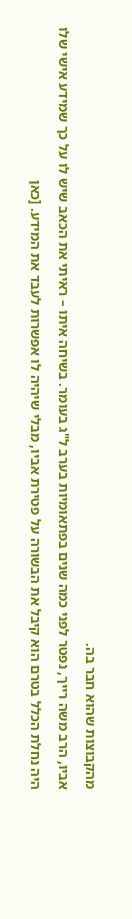מהקבוצות שהוא חבר בה.
אביו, הרב משה רייך, נפטר לפני כמה שנים בפתאומיות בערב ל"ג בעומר. בשיחה איתו – ראיתי את הכאב שיש לו על כך שמידע אישי שלו היה נחלת הכלל בטרם הוא קיבל את הבשורה על פטירת אביו, מבלי שיהיה לו אפשרות לעבד את המידע. [כאן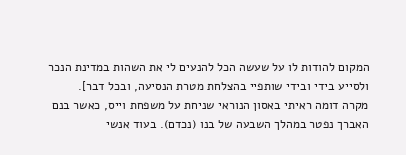המקום להודות לו על שעשה הכל להנעים לי את השהות במדינת הנכר ולסייע בידי ובידי שותפיי בהצלחת מטרת הנסיעה, ובכל דבר].
מקרה דומה ראיתי באסון הנוראי שניחת על משפחת וייס, כאשר בנם האברך נפטר במהלך השבעה של בנו (נכדם). בעוד אנשי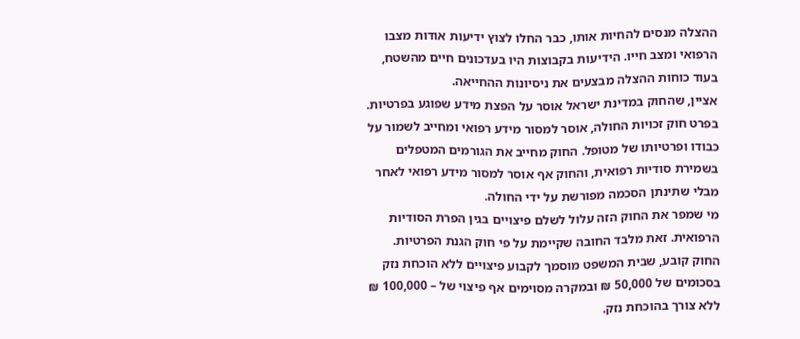ההצלה מנסים להחיות אותו, כבר החלו לצוץ ידיעות אודות מצבו הרפואי ומצב חייו. הידיעות בקבוצות היו בעדכונים חיים מהשטח, בעוד כוחות ההצלה מבצעים את ניסיונות ההחייאה.
אציין, שהחוק במדינת ישראל אוסר על הפצת מידע שפוגע בפרטיות. בפרט חוק זכויות החולה, אוסר למסור מידע רפואי ומחייב לשמור על כבודו ופרטיותו של מטופל. החוק מחייב את הגורמים המטפלים בשמירת סודיות רפואית, והחוק אף אוסר למסור מידע רפואי לאחר מבלי שתינתן הסכמה מפורשת על ידי החולה.
מי שמפר את החוק הזה עלול לשלם פיצויים בגין הפרת הסודיות הרפואית. זאת מלבד החובה שקיימת על פי חוק הגנת הפרטיות. החוק קובע, שבית המשפט מוסמך לקבוע פיצויים ללא הוכחת נזק בסכומים של 50,000 ₪ ובמקרה מסוימים אף פיצוי של – 100,000 ₪ ללא צורך בהוכחת נזק.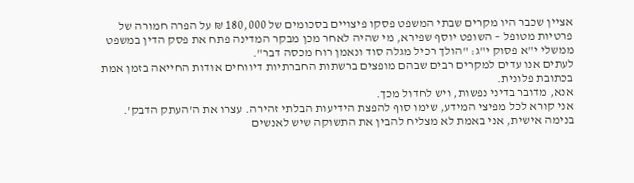אציין שכבר היו מקרים שבתי המשפט פסקו פיצויים בסכומים של 180,000 ₪ על הפרה חמורה של פרטיות מטופל – השופט יוסף שפירא, מי שהיה לאחר מכן מבקר המדינה פתח את פסק הדין במשפט ממשלי י"א פסוק י"ג: "הולך רכיל מגלה סוד ונאמן רוח מכסה דבר".
לעתים אנו עדים למקרים רבים שבהם מופצים ברשתות החברתיות דיווחים אודות החייאה בזמן אמת בכתובת פלונית.
אנא, מדובר בדיני נפשות, ויש לחדול מכך.
אני קורא לכל מפיצי המידע, שימו סוף להפצת הידיעות הבלתי זהירה. עצרו את ה'העתק הדבק'.
בנימה אישית, אני באמת לא מצליח להבין את התשוקה שיש לאנשים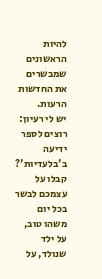להיות הראשונים שמבשרים את החדשות הרעות.
יש לי רעיון: רוצים לספר ידיעה ב'בלעדיות'? קבלו על עצמכם לבשר בכל יום משהו טוב, על ילד שנולד, על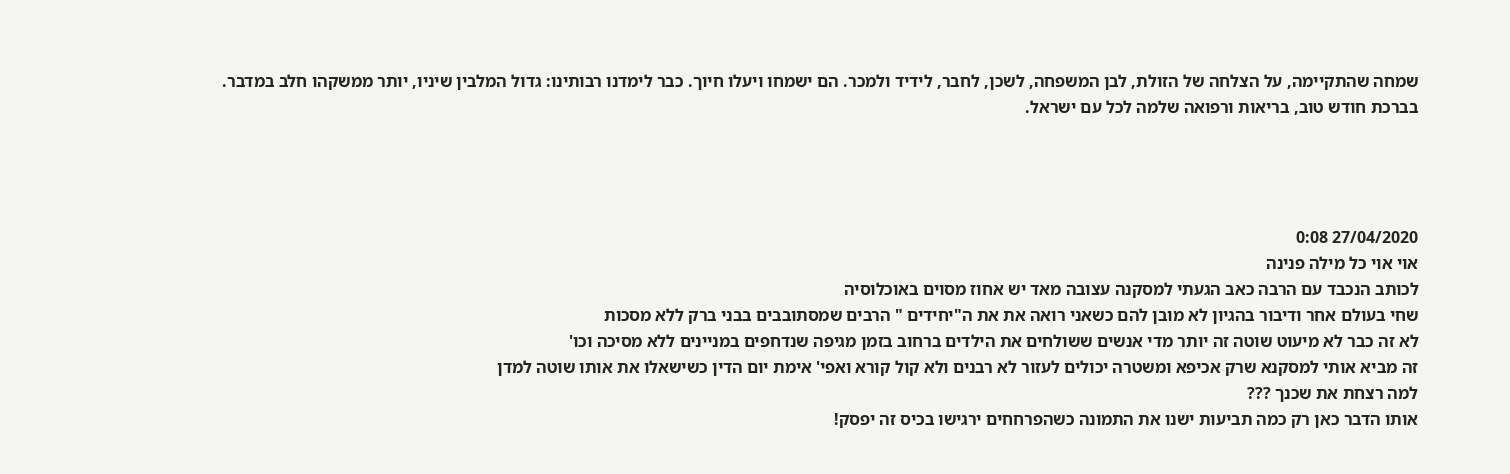שמחה שהתקיימה, על הצלחה של הזולת, לבן המשפחה, לשכן, לחבר, לידיד ולמכר. הם ישמחו ויעלו חיוך. כבר לימדנו רבותינו: גדול המלבין שיניו, יותר ממשקהו חלב במדבר.
בברכת חודש טוב, בריאות ורפואה שלמה לכל עם ישראל.




27/04/2020 0:08
אוי אוי כל מילה פנינה
לכותב הנכבד עם הרבה כאב הגעתי למסקנה עצובה מאד יש אחוז מסוים באוכלוסיה
שחי בעולם אחר ודיבור בהגיון לא מובן להם כשאני רואה את את ה"יחידים " הרבים שמסתובבים בבני ברק ללא מסכות
לא זה כבר לא מיעוט שוטה זה יותר מדי אנשים ששולחים את הילדים ברחוב בזמן מגיפה שנדחפים במניינים ללא מסיכה וכו'
זה מביא אותי למסקנא שרק אכיפא ומשטרה יכולים לעזור לא רבנים ולא קול קורא ואפי' אימת יום הדין כשישאלו את אותו שוטה למדן
למה רצחת את שכנך ???
אותו הדבר כאן רק כמה תביעות ישנו את התמונה כשהפרחחים ירגישו בכיס זה יפסק!